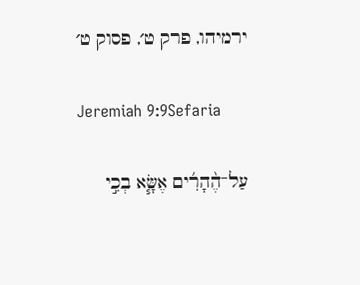ירמיהו, פרק ט׳, פסוק ט׳

Jeremiah 9:9Sefaria

עַל־הֶ֨הָרִ֜ים אֶשָּׂ֧א בְכִ֣י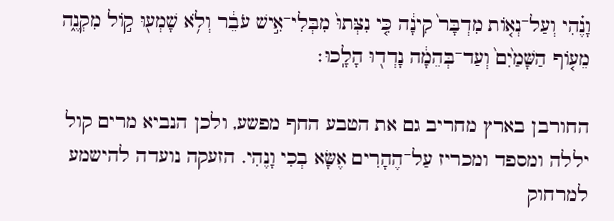וָנֶ֗הִי וְעַל־נְא֤וֹת מִדְבָּר֙ קִינָ֔ה כִּ֤י נִצְּתוּ֙ מִבְּלִי־אִ֣ישׁ עֹבֵ֔ר וְלֹ֥א שָׁמְע֖וּ ק֣וֹל מִקְנֶ֑ה מֵע֤וֹף הַשָּׁמַ֙יִם֙ וְעַד־בְּהֵמָ֔ה נָדְד֖וּ הָלָֽכוּ׃

החורבן בארץ מחריב גם את הטבע החף מפשע, ולכן הנביא מרים קול יללה ומספד ומכריז עַל־הֶהָרִים אֶשָּׂא בְכִי וָנֶהִי. הזעקה נועדה להישמע למרחוק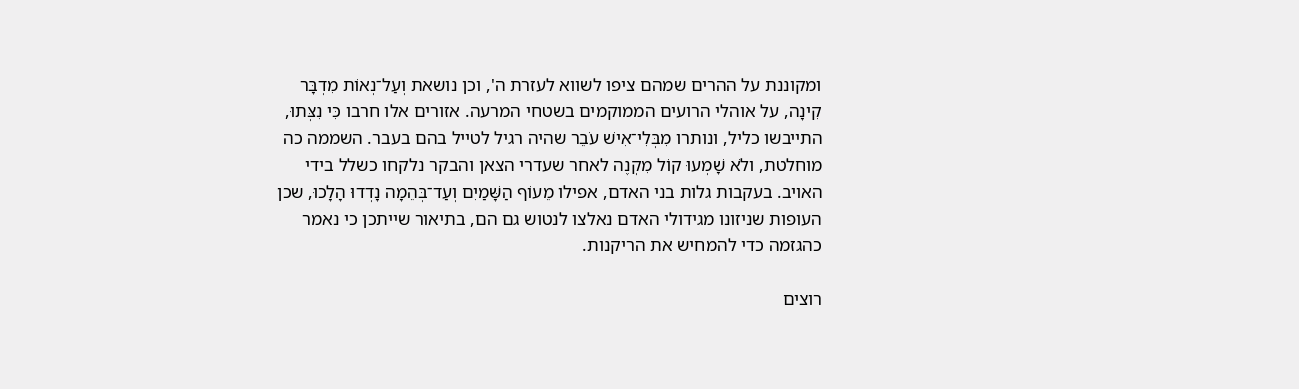ומקוננת על ההרים שמהם ציפו לשווא לעזרת ה', וכן נושאת וְעַל־נְאוֹת מִדְבָּר קִינָה, על אוהלי הרועים הממוקמים בשטחי המרעה. אזורים אלו חרבו כִּי נִצְּתוּ, התייבשו כליל, ונותרו מִבְּלִי־אִישׁ עֹבֵר שהיה רגיל לטייל בהם בעבר. השממה כה מוחלטת, ולֹא שָׁמְעוּ קוֹל מִקְנֶה לאחר שעדרי הצאן והבקר נלקחו כשלל בידי האויב. בעקבות גלות בני האדם, אפילו מֵעוֹף הַשָּׁמַיִם וְעַד־בְּהֵמָה נָדְדוּ הָלָכוּ, שכן העופות שניזונו מגידולי האדם נאלצו לנטוש גם הם, בתיאור שייתכן כי נאמר כהגזמה כדי להמחיש את הריקנות.

רוצים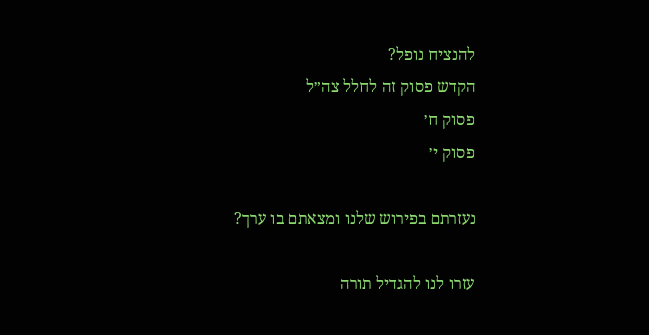להנציח נופל?
הקדש פסוק זה לחלל צה״ל
פסוק ח׳
פסוק י׳

נעזרתם בפירוש שלנו ומצאתם בו ערך?

עזרו לנו להגדיל תורה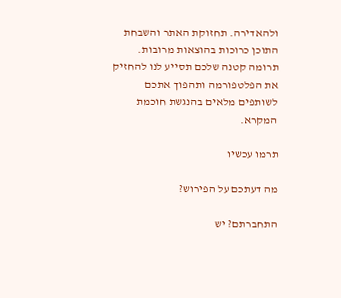ולהאדירה. תחזוקת האתר והשבחת התוכן כרוכות בהוצאות מרובות. תרומה קטנה שלכם תסייע לנו להחזיק את הפלטפורמה ותהפוך אתכם לשותפים מלאים בהנגשת חוכמת המקרא.

תרמו עכשיו

מה דעתכם על הפירוש?

התחברתם? יש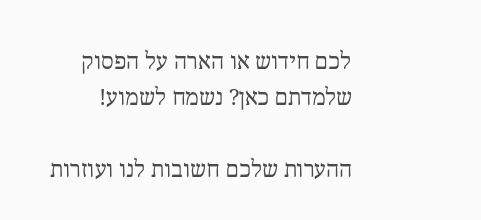לכם חידוש או הארה על הפסוק שלמדתם כאן? נשמח לשמוע!

ההערות שלכם חשובות לנו ועוזרות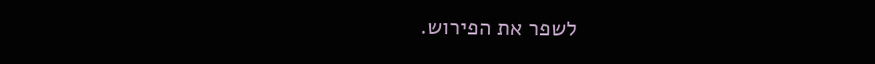לשפר את הפירוש.